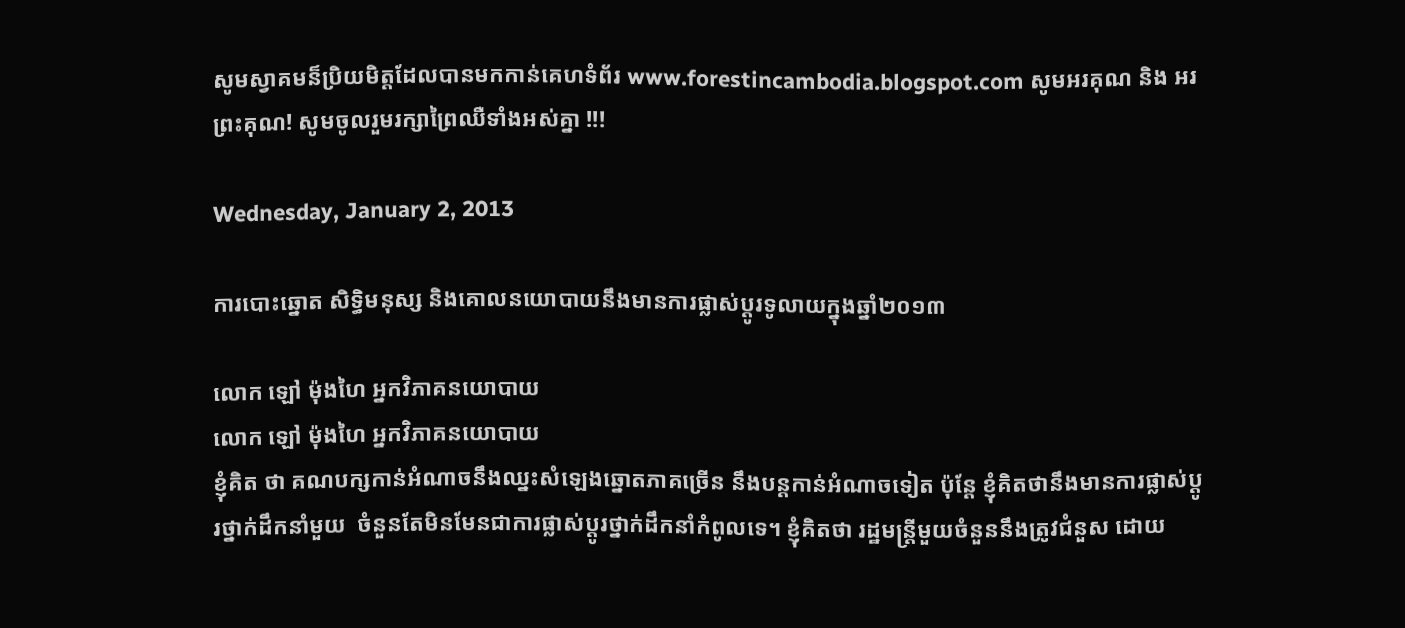សូមស្វាគមន៏ប្រិយមិត្តដែលបានមកកាន់គេហទំព័រ www.forestincambodia.blogspot.com សូមអរគុណ និង អរព្រះគុណ! សូមចូលរួមរក្សាព្រៃឈឺទាំងអស់គ្នា !!!

Wednesday, January 2, 2013

ការបោះឆ្នោត សិទ្ធិមនុស្ស និងគោលនយោបាយនឹងមានការផ្លាស់ប្តូរទូលាយក្នុងឆ្នាំ២០១៣

លោក ឡៅ ម៉ុងហៃ អ្នកវិភាគនយោបាយ
លោក ឡៅ ម៉ុងហៃ អ្នកវិភាគនយោបាយ
ខ្ញុំគិត ថា គណបក្សកាន់អំណាចនឹងឈ្នះសំឡេងឆ្នោតភាគច្រើន នឹងបន្តកាន់អំណាចទៀត ប៉ុន្តែ ខ្ញុំគិតថានឹងមានការផ្លាស់ប្តូរថ្នាក់ដឹកនាំមួយ  ចំនួនតែមិនមែនជាការផ្លាស់ប្តូរថ្នាក់ដឹកនាំកំពូលទេ។ ខ្ញុំគិតថា រដ្ឋមន្រ្តីមួយចំនួននឹងត្រូវជំនួស ដោយ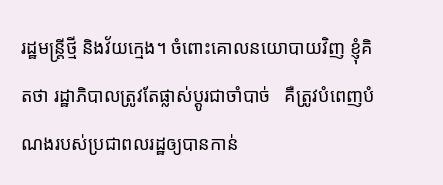រដ្ឋមន្រ្តីថ្មី និងវ័យក្មេង។ ចំពោះគោលនយោបាយវិញ ខ្ញុំគិតថា រដ្ឋាភិបាលត្រូវតែផ្លាស់ប្តូរជាចាំបាច់   គឺត្រូវបំពេញបំណងរបស់ប្រជាពលរដ្ឋឲ្យបានកាន់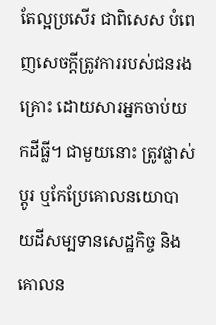តែល្អប្រសើរ ជាពិសេស បំពេញសេចក្តីត្រូវការរបស់ជនរងគ្រោះ ដោយសារអ្នកចាប់យកដីធ្លី។ ជាមួយនោះ ត្រូវផ្លាស់ប្តូរ ឬកែប្រែគោលនយោបាយដីសម្បទានសេដ្ឋកិច្ច និងគោលន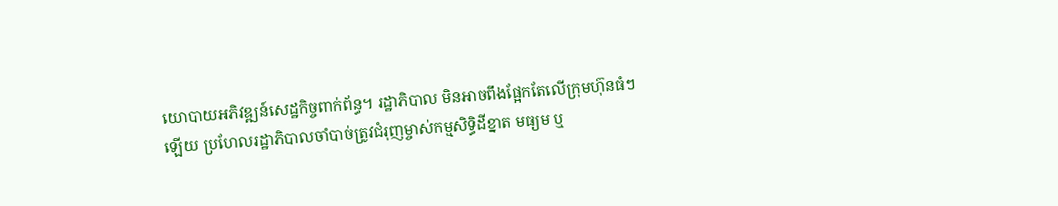យោបាយអភិវឌ្ឍន៍សេដ្ឋកិច្ចពាក់ព័ន្ធ។ រដ្ឋាភិបាល មិនអាចពឹងផ្អែកតែលើក្រុមហ៊ុនធំៗឡើយ ប្រហែលរដ្ឋាភិបាលចាំបាច់ត្រូវជំរុញម្ចាស់កម្មសិទិ្ធដីខ្នាត មធ្យម ឬ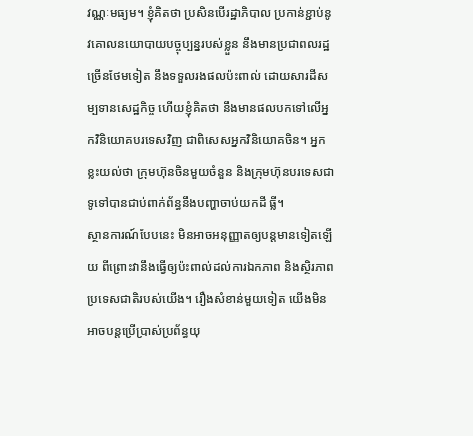វណ្ណៈមធ្យម។ ខ្ញុំគិតថា ប្រសិនបើរដ្ឋាភិបាល ប្រកាន់ខ្ជាប់នូវគោលនយោបាយបច្ចុប្បន្នរបស់ខ្លួន នឹងមានប្រជាពលរដ្ឋច្រើនថែមទៀត នឹងទទួលរងផលប៉ះពាល់ ដោយសារដីសម្បទានសេដ្ឋកិច្ច ហើយខ្ញុំគិតថា នឹងមានផលបកទៅលើអ្នកវិនិយោគបរទេសវិញ ជាពិសេសអ្នកវិនិយោគចិន។ អ្នកខ្លះយល់ថា ក្រុមហ៊ុនចិនមួយចំនួន និងក្រុមហ៊ុនបរទេសជាទូទៅបានជាប់ពាក់ព័ន្ធនឹងបញ្ហាចាប់យកដី ធ្លី។
ស្ថានការណ៍បែបនេះ មិនអាចអនុញ្ញាតឲ្យបន្តមានទៀតឡើយ ពីព្រោះវានឹងធ្វើឲ្យប៉ះពាល់ដល់ការឯកភាព និងស្ថិរភាពប្រទេសជាតិរបស់យើង។ រឿងសំខាន់មួយទៀត យើងមិនអាចបន្តប្រើប្រាស់ប្រព័ន្ធយុ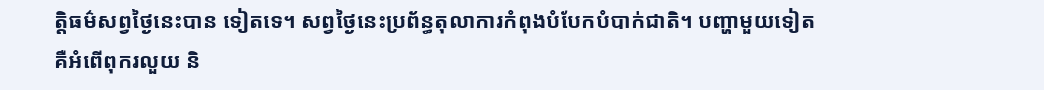តិ្តធម៌សព្វថ្ងៃនេះបាន ទៀតទេ។ សព្វថ្ងៃនេះប្រព័ន្ធតុលាការកំពុងបំបែកបំបាក់ជាតិ។ បញ្ហាមួយទៀត គឺអំពើពុករលួយ និ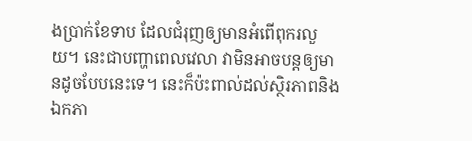ងប្រាក់ខែទាប ដែលជំរុញឲ្យមានអំពើពុករលួយ។ នេះជាបញ្ហាពេលវេលា វាមិនអាចបន្តឲ្យមានដូចបែបនេះទេ។ នេះក៏ប៉ះពាល់ដល់ស្ថិរភាពនិងឯកភា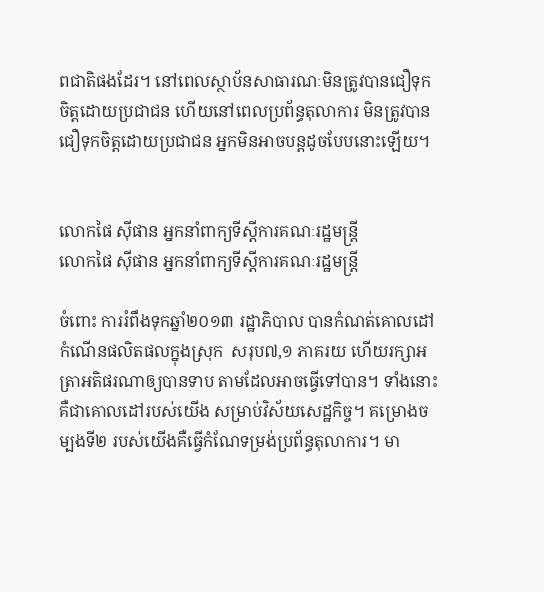ពជាតិផងដែរ។ នៅពេលស្ថាប័នសាធារណៈមិនត្រូវបានជឿទុកចិត្តដោយប្រជាជន ហើយនៅពេលប្រព័ន្ធតុលាការ មិនត្រូវបានជឿទុកចិត្តដោយប្រជាជន អ្នកមិនអាចបន្តដូចបែបនោះឡើយ។


លោកផៃ ស៊ីផាន អ្នកនាំពាក្យទីស្តីការគណៈរដ្ឋមន្រ្តី
លោកផៃ ស៊ីផាន អ្នកនាំពាក្យទីស្តីការគណៈរដ្ឋមន្រ្តី

ចំពោះ ការរំពឹងទុកឆ្នាំ២០១៣ រដ្ឋាភិបាល បានកំណត់គោលដៅកំណើនផលិតផលក្នុងស្រុក  សរុប៧,១ ភាគរយ ហើយរក្សាអត្រាអតិផរណាឲ្យបានទាប តាមដែលអាចធ្វើទៅបាន។ ទាំងនោះ គឺជាគោលដៅរបស់យើង សម្រាប់វិស័យសេដ្ឋកិច្ច។ គម្រោងចម្បងទី២ របស់យើងគឺធ្វើកំណែទម្រង់ប្រព័ន្ធតុលាការ។ មា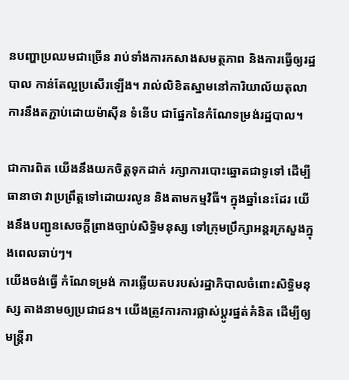នបញ្ហាប្រឈមជាច្រើន រាប់ទាំងការកសាងសមត្ថភាព និងការធ្វើឲ្យរដ្ឋបាល កាន់តែល្អប្រសើរឡើង។ រាល់លិខិតស្នាមនៅការិយាល័យតុលាការនឹងតភ្ជាប់ដោយម៉ាស៊ីន ទំនើប ជាផ្នែកនៃកំណែទម្រង់រដ្ឋបាល។

ជាការពិត យើងនឹងយកចិត្តទុកដាក់ រក្សាការបោះឆ្នោតជាទូទៅ ដើម្បីធានាថា វាប្រព្រឹត្តទៅដោយរលូន និងតាមកម្មវិធី។ ក្នុងឆ្នាំនេះដែរ យើងនឹងបញ្ជូនសេចក្តីព្រាងច្បាប់សិទិ្ធមនុស្ស ទៅក្រុមប្រឹក្សាអន្តរក្រសួងក្នុងពេលឆាប់ៗ។
យើងចង់ធ្វើ កំណែទម្រង់ ការឆ្លើយតបរបស់រដ្ឋាភិបាលចំពោះសិទិ្ធមនុស្ស តាងនាមឲ្យប្រជាជន។ យើងត្រូវការការផ្លាស់ប្តូរផ្នត់គំនិត ដើម្បីឲ្យមន្រ្តីរា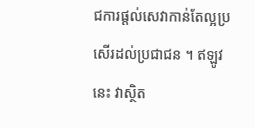ជការផ្តល់សេវាកាន់តែល្អប្រសើរដល់ប្រជាជន ។ ឥឡូវនេះ វាស្ថិត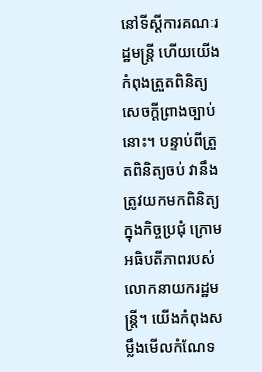នៅទីស្តីការគណៈរដ្ឋមន្រ្តី ហើយយើងកំពុងត្រួតពិនិត្យ សេចក្តីព្រាងច្បាប់នោះ។ បន្ទាប់ពីត្រួតពិនិត្យចប់ វានឹងត្រូវយកមកពិនិត្យ ក្នុងកិច្ចប្រជុំ ក្រោមអធិបតីភាពរបស់លោកនាយករដ្ឋមន្រ្តី។ យើងកំពុងសម្លឹងមើលកំណែទ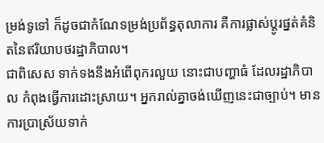ម្រង់ទូទៅ ក៏ដូចជាកំណែទម្រង់ប្រព័ន្ធតុលាការ គឺការផ្លាស់ប្តូរផ្នត់គំនិតនៃឥរិយាបថរដ្ឋាភិបាល។
ជាពិសេស ទាក់ទងនឹងអំពើពុករលួយ នោះជាបញ្ហាធំ ដែលរដ្ឋាភិបាល កំពុងធ្វើការដោះស្រាយ។ អ្នករាល់គ្នាចង់ឃើញនេះជាច្បាប់។ មានការប្រាស្រ័យទាក់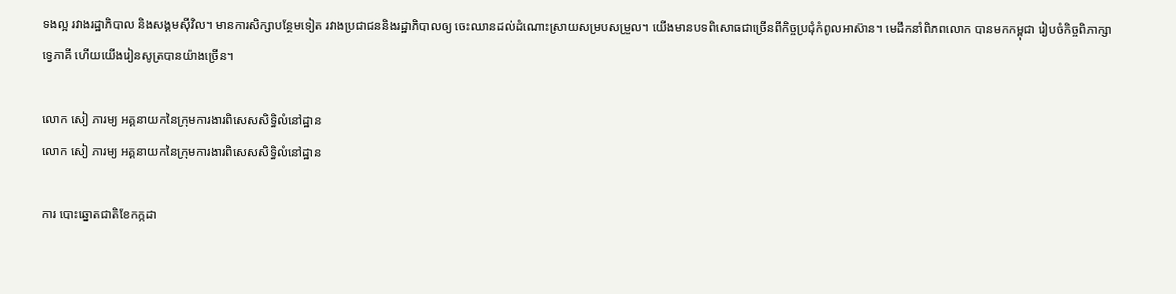ទងល្អ រវាងរដ្ឋាភិបាល និងសង្គមស៊ីវិល។ មានការសិក្សាបន្ថែមទៀត រវាងប្រជាជននិងរដ្ឋាភិបាលឲ្យ ចេះឈានដល់ដំណោះស្រាយសម្របសម្រួល។ យើងមានបទពិសោធជាច្រើនពីកិច្ចប្រជុំកំពូលអាស៊ាន។ មេដឹកនាំពិភពលោក បានមកកម្ពុជា រៀបចំកិច្ចពិភាក្សាទ្វេភាគី ហើយយើងរៀនសូត្របានយ៉ាងច្រើន។

លោក សៀ ភារម្យ អគ្គនាយកនៃក្រុមការងារពិសេសសិទិ្ធលំនៅដ្ឋាន
លោក សៀ ភារម្យ អគ្គនាយកនៃក្រុមការងារពិសេសសិទិ្ធលំនៅដ្ឋាន

ការ បោះឆ្នោតជាតិខែកក្កដា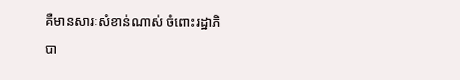គឺមានសារៈសំខាន់ណាស់ ចំពោះរដ្ឋាភិបា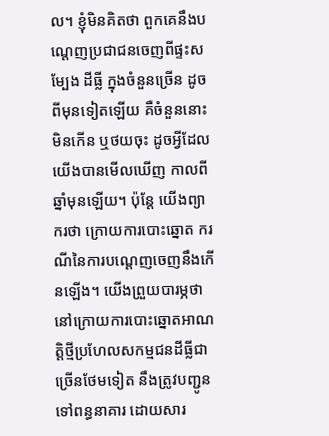ល។ ខ្ញុំមិនគិតថា ពួកគេនឹងបណ្តេញប្រជាជនចេញពីផ្ទះសម្បែង ដីធ្លី ក្នុងចំនួនច្រើន ដូចពីមុនទៀតឡើយ គឺចំនួននោះមិនកើន ឬថយចុះ ដូចអ្វីដែលយើងបានមើលឃើញ កាលពីឆ្នាំមុនឡើយ។ ប៉ុន្តែ យើងព្យាករថា ក្រោយការបោះឆ្នោត ករណីនៃការបណ្តេញចេញនឹងកើនឡើង។ យើងព្រួយបារម្ភថា នៅក្រោយការបោះឆ្នោតអាណត្តិថ្មីប្រហែលសកម្មជនដីធ្លីជា ច្រើនថែមទៀត នឹងត្រូវបញ្ជូនទៅពន្ធនាគារ ដោយសារ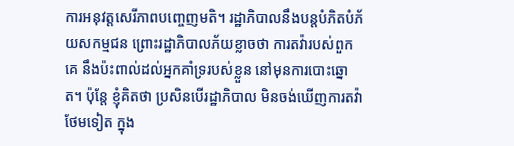ការអនុវត្តសេរីភាពបញ្ចេញមតិ។ រដ្ឋាភិបាលនឹងបន្តបំភិតបំភ័យសកម្មជន ព្រោះរដ្ឋាភិបាលភ័យខ្លាចថា ការតវ៉ារបស់ពួកគេ នឹងប៉ះពាល់ដល់អ្នកគាំទ្ររបស់ខ្លួន នៅមុនការបោះឆ្នោត។ ប៉ុន្តែ ខ្ញុំគិតថា ប្រសិនបើរដ្ឋាភិបាល មិនចង់ឃើញការតវ៉ាថែមទៀត ក្នុង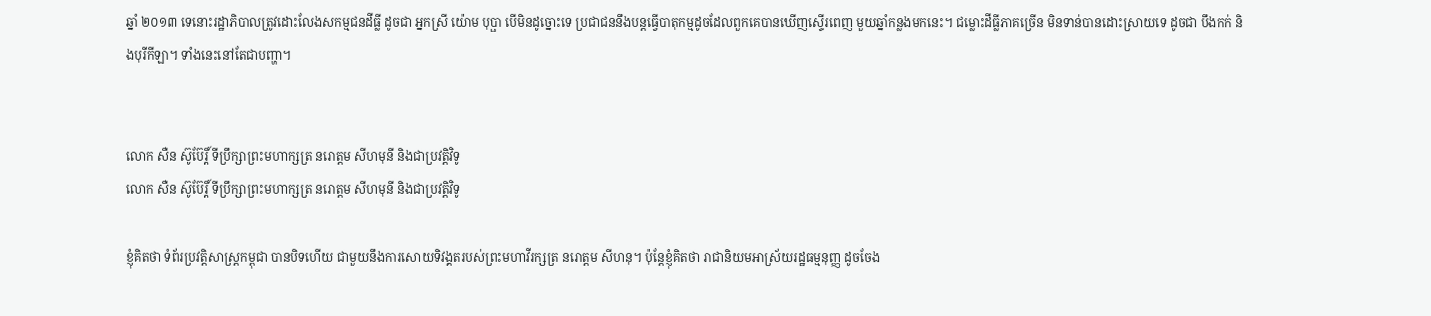ឆ្នាំ ២០១៣ ទេនោះរដ្ឋាភិបាលត្រូវដោះលែងសកម្មជនដីធ្លី ដូចជា អ្នកស្រី យ៉ោម បុប្ផា បើមិនដូច្នោះទេ ប្រជាជននឹងបន្តធ្វើបាតុកម្មដូចដែលពួកគេបានឃើញស្ទើរពេញ មួយឆ្នាំកន្លងមកនេះ។ ជម្លោះដីធ្លីភាគច្រើន មិនទាន់បានដោះស្រាយទេ ដូចជា បឹងកក់ និងបុរីកីឡា។ ទាំងនេះនៅតែជាបញ្ហា។


លោក សឺន ស៊ូប៊ែរ្តិ៍ ទីប្រឹក្សាព្រះមហាក្សត្រ នរោត្តម សីហមុនី និងជាប្រវតិ្តវិទូ
លោក សឺន ស៊ូប៊ែរ្តិ៍ ទីប្រឹក្សាព្រះមហាក្សត្រ នរោត្តម សីហមុនី និងជាប្រវតិ្តវិទូ

ខ្ញុំគិតថា ទំព័រប្រវតិ្តសាស្រ្តកម្ពុជា បានបិទហើយ ជាមួយនឹងការសោយទិវង្គតរបស់ព្រះមហាវីរក្សត្រ នរោត្តម សីហនុ។ ប៉ុន្តែខ្ញុំគិតថា រាជានិយមអាស្រ័យរដ្ឋធម្មនុញ្ញ ដូចចែង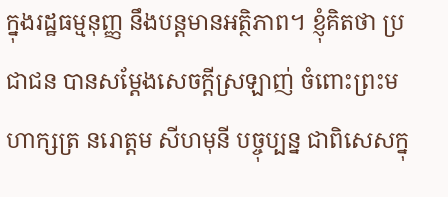ក្នុងរដ្ឋធម្មនុញ្ញ នឹងបន្តមានអត្ថិភាព។ ខ្ញុំគិតថា ប្រជាជន បានសម្ដែងសេចក្តីស្រឡាញ់ ចំពោះព្រះមហាក្សត្រ នរោត្តម សីហមុនី បច្ចុប្បន្ន ជាពិសេសក្នុ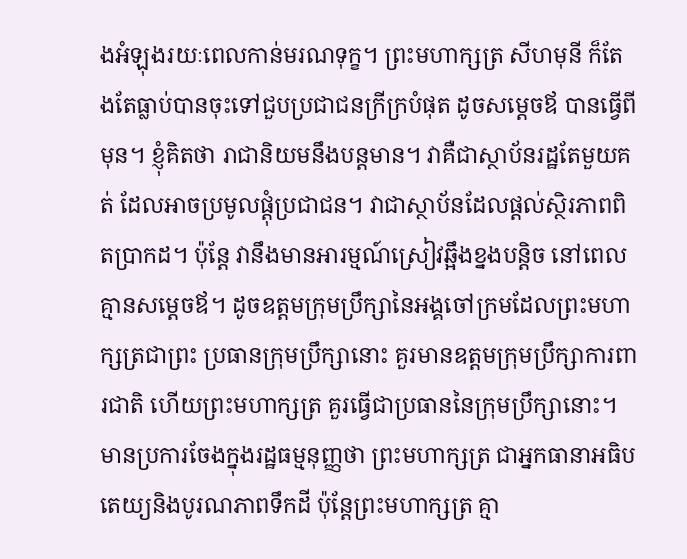ងអំឡុងរយៈពេលកាន់មរណទុក្ខ។ ព្រះមហាក្សត្រ សីហមុនី ក៏តែងតែធ្លាប់បានចុះទៅជួបប្រជាជនក្រីក្របំផុត ដូចសម្តេចឪ បានធ្វើពីមុន។ ខ្ញុំគិតថា រាជានិយមនឹងបន្តមាន។ វាគឺជាស្ថាប័នរដ្ឋតែមួយគត់ ដែលអាចប្រមូលផ្តុំប្រជាជន។ វាជាស្ថាប័នដែលផ្តល់ស្ថិរភាពពិតប្រាកដ។ ប៉ុន្តែ វានឹងមានអារម្មណ៍ស្រៀវឆ្អឹងខ្នងបន្តិច នៅពេលគ្មានសម្តេចឪ។ ដូចឧត្តមក្រុមប្រឹក្សានៃអង្គចៅក្រមដែលព្រះមហាក្សត្រជាព្រះ ប្រធានក្រុមប្រឹក្សានោះ គួរមានឧត្តមក្រុមប្រឹក្សាការពារជាតិ ហើយព្រះមហាក្សត្រ គួរធ្វើជាប្រធាននៃក្រុមប្រឹក្សានោះ។ មានប្រការចែងក្នុងរដ្ឋធម្មនុញ្ញថា ព្រះមហាក្សត្រ ជាអ្នកធានាអធិបតេយ្យនិងបូរណភាពទឹកដី ប៉ុន្តែព្រះមហាក្សត្រ គ្មា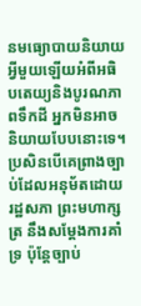នមធ្យោបាយនិយាយអ្វីមួយឡើយអំពីអធិបតេយ្យនិងបូរណភាពទឹកដី អ្នកមិនអាចនិយាយបែបនោះទេ។ ប្រសិនបើគេព្រាងច្បាប់ដែលអនុម័តដោយរដ្ឋសភា ព្រះមហាក្សត្រ នឹងសម្តែងការគាំទ្រ ប៉ុន្តែច្បាប់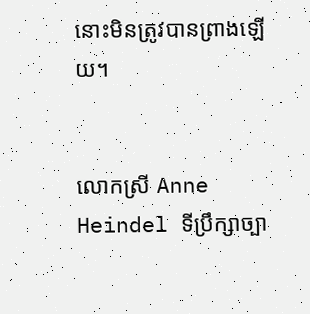នោះមិនត្រូវបានព្រាងឡើយ។


លោកស្រី Anne Heindel ទីប្រឹក្សាច្បា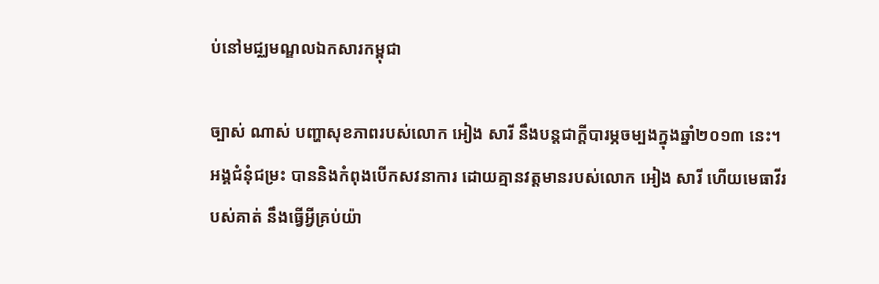ប់នៅមជ្ឈមណ្ឌលឯកសារកម្ពុជា

ច្បាស់ ណាស់ បញ្ហាសុខភាពរបស់លោក អៀង សារី នឹងបន្តជាក្តីបារម្ភចម្បងក្នុងឆ្នាំ២០១៣ នេះ។ អង្គជំនុំជម្រះ បាននិងកំពុងបើកសវនាការ ដោយគ្មានវត្តមានរបស់លោក អៀង សារី ហើយមេធាវីរបស់គាត់ នឹងធ្វើអ្វីគ្រប់យ៉ា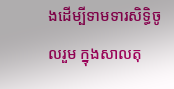ងដើម្បីទាមទារសិទិ្ធចូលរួម ក្នុងសាលតុ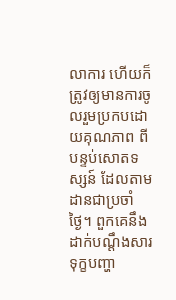លាការ ហើយក៏ត្រូវឲ្យមានការចូលរួមប្រកបដោយគុណភាព ពីបន្ទប់សោតទស្សន៍ ដែលតាមដានជាប្រចាំថ្ងៃ។ ពួកគេនឹងដាក់បណ្តឹងសារទុក្ខបញ្ហា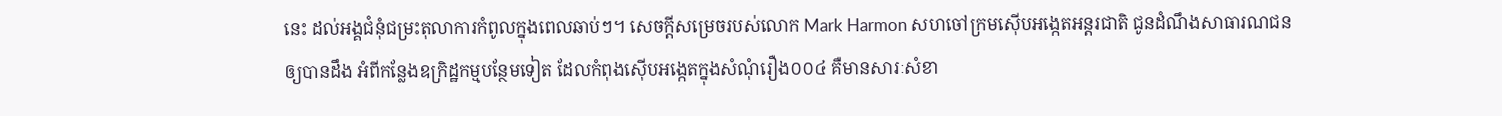នេះ ដល់អង្គជំនុំជម្រះតុលាការកំពូលក្នុងពេលឆាប់ៗ។ សេចក្តីសម្រេចរបស់លោក Mark Harmon សហចៅក្រមស៊ើបអង្កេតអន្តរជាតិ ជូនដំណឹងសាធារណជន ឲ្យបានដឹង អំពីកន្លែងឧក្រិដ្ឋកម្មបន្ថែមទៀត ដែលកំពុងស៊ើបអង្កេតក្នុងសំណុំរឿង០០៤ គឺមានសារៈសំខា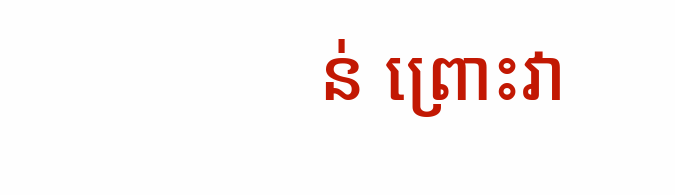ន់ ព្រោះវា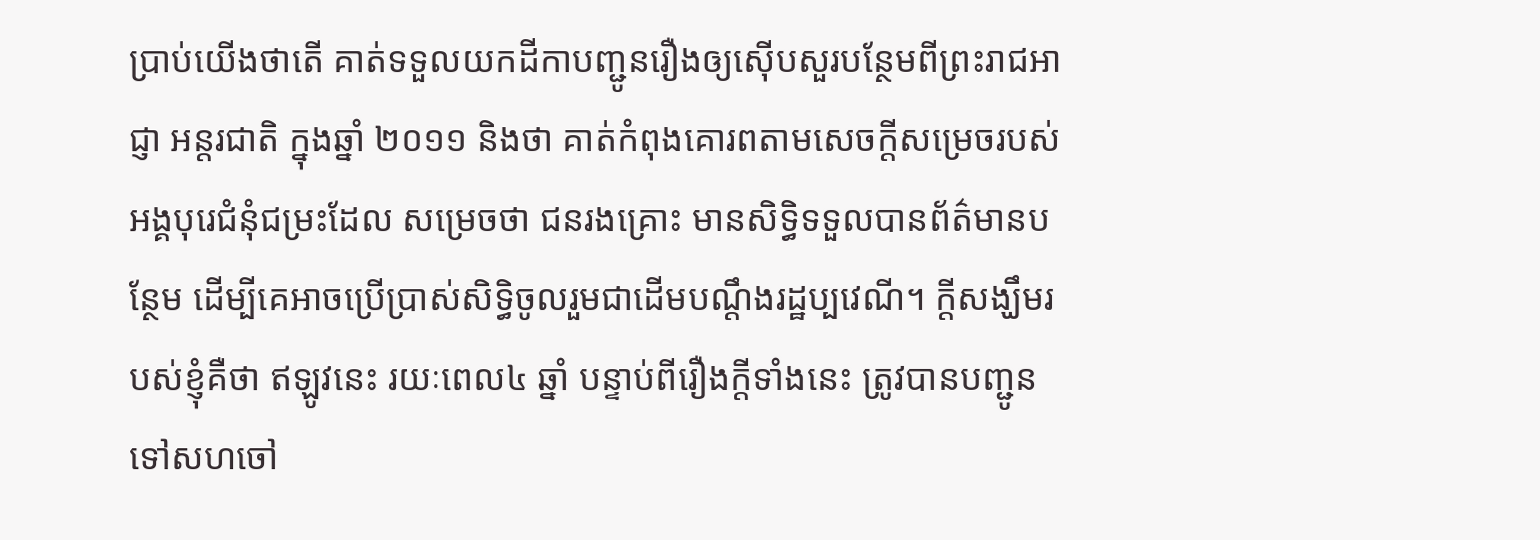ប្រាប់យើងថាតើ គាត់ទទួលយកដីកាបញ្ជូនរឿងឲ្យស៊ើបសួរបន្ថែមពីព្រះរាជអាជ្ញា អន្តរជាតិ ក្នុងឆ្នាំ ២០១១ និងថា គាត់កំពុងគោរពតាមសេចក្តីសម្រេចរបស់អង្គបុរេជំនុំជម្រះដែល សម្រេចថា ជនរងគ្រោះ មានសិទិ្ធទទួលបានព័ត៌មានបន្ថែម ដើម្បីគេអាចប្រើប្រាស់សិទិ្ធចូលរួមជាដើមបណ្តឹងរដ្ឋប្បវេណី។ ក្តីសង្ឃឹមរបស់ខ្ញុំគឺថា ឥឡូវនេះ រយៈពេល៤ ឆ្នាំ បន្ទាប់ពីរឿងក្តីទាំងនេះ ត្រូវបានបញ្ជូនទៅសហចៅ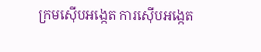ក្រមស៊ើបអង្កេត ការស៊ើបអង្កេត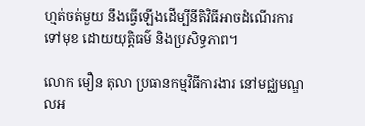ហ្មត់ចត់មួយ នឹងធ្វើឡើងដើម្បីនីតិវិធីអាចដំណើរការទៅមុខ ដោយយុតិ្តធម៌ និងប្រសិទ្ធភាព។

លោក មឿន តុលា ប្រធានកម្មវិធីការងារ នៅមជ្ឈមណ្ឌលអ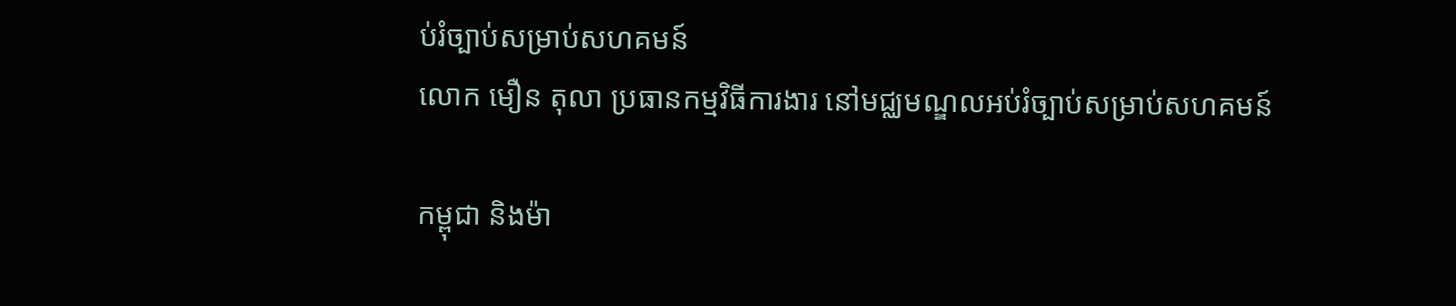ប់រំច្បាប់សម្រាប់សហគមន៍
លោក មឿន តុលា ប្រធានកម្មវិធីការងារ នៅមជ្ឈមណ្ឌលអប់រំច្បាប់សម្រាប់សហគមន៍

កម្ពុជា និងម៉ា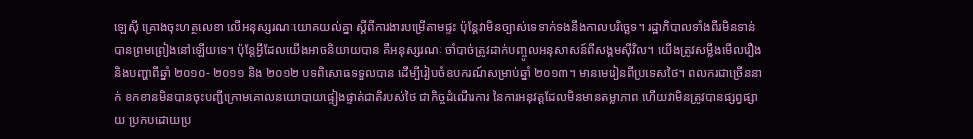ឡេស៊ី គ្រោងចុះហត្ថលេខា លើអនុស្សរណៈយោគយល់គ្នា ស្តីពីការងារបម្រើតាមផ្ទះ ប៉ុន្តែវាមិនច្បាស់ទេទាក់ទងនឹងកាលបរិច្ឆេទ។ រដ្ឋាភិបាលទាំងពីរមិនទាន់បានព្រមព្រៀងនៅឡើយទេ។ ប៉ុន្តែអ្វីដែលយើងអាចនិយាយបាន គឺអនុស្សរណៈ ចាំបាច់ត្រូវដាក់បញ្ចូលអនុសាសន៍ពីសង្គមស៊ីវិល។ យើងត្រូវសម្លឹងមើលរឿង និងបញ្ហាពីឆ្នាំ ២០១០- ២០១១ និង ២០១២ បទពិសោធទទួលបាន ដើម្បីរៀបចំឧបករណ៍សម្រាប់ឆ្នាំ ២០១៣។ មានមេរៀនពីប្រទេសថៃ។ ពលករជាច្រើននាក់ ខកខានមិនបានចុះបញ្ជីក្រោមគោលនយោបាយផ្ទៀងផ្ទាត់ជាតិរបស់ថៃ ជាកិច្ចដំណើរការ នៃការអនុវត្តដែលមិនមានតម្លាភាព ហើយវាមិនត្រូវបានផ្សព្វផ្សាយ ប្រកបដោយប្រ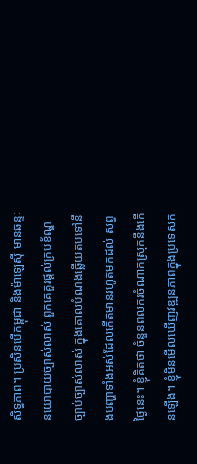សិទ្ធភាព។ ប្រសិនបើកម្ពុជា និងម៉ាឡេស៊ី មានឆន្ទៈនយោបាយច្បាស់លាស់ ពួកគេគួរផ្តល់ក្របខ័ណ្ឌច្បាប់ច្បាស់លាស់ ក្នុងគោលបំណងឆ្លើយតបទៅនឹងបញ្ហាទាំងអស់ដែលកើតមានរហូតមកដល់ សព្វថ្ងៃនេះ។ ខ្ញុំគិតថា ចំនួនពលករចំណាកស្រុកនឹងកើនឡើង។ ខ្ញុំមិនមើលឃើញវឌ្ឍនភាពក្នុងប្រទេសក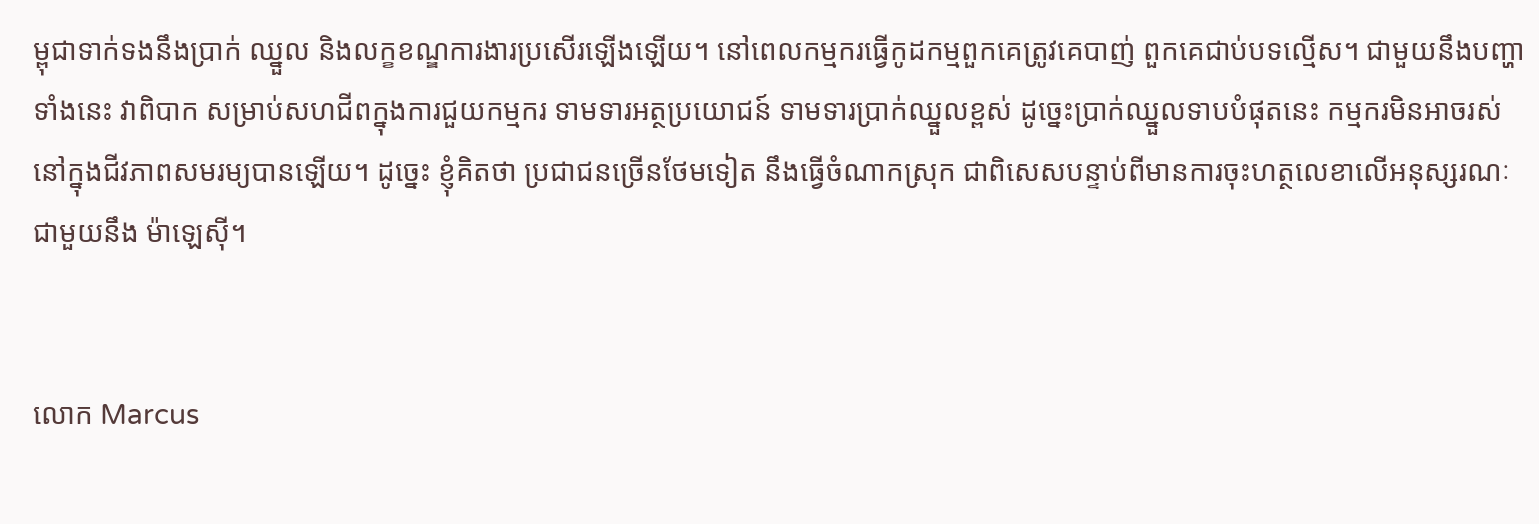ម្ពុជាទាក់ទងនឹងប្រាក់ ឈ្នួល និងលក្ខខណ្ឌការងារប្រសើរឡើងឡើយ។ នៅពេលកម្មករធ្វើកូដកម្មពួកគេត្រូវគេបាញ់ ពួកគេជាប់បទល្មើស។ ជាមួយនឹងបញ្ហាទាំងនេះ វាពិបាក សម្រាប់សហជីពក្នុងការជួយកម្មករ ទាមទារអត្ថប្រយោជន៍ ទាមទារប្រាក់ឈ្នួលខ្ពស់ ដូច្នេះប្រាក់ឈ្នួលទាបបំផុតនេះ កម្មករមិនអាចរស់នៅក្នុងជីវភាពសមរម្យបានឡើយ។ ដូច្នេះ ខ្ញុំគិតថា ប្រជាជនច្រើនថែមទៀត នឹងធ្វើចំណាកស្រុក ជាពិសេសបន្ទាប់ពីមានការចុះហត្ថលេខាលើអនុស្សរណៈជាមួយនឹង ម៉ាឡេស៊ី។


លោក Marcus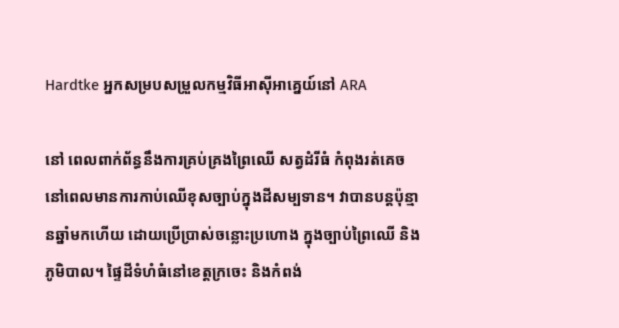Hardtke អ្នកសម្របសម្រួលកម្មវិធីអាស៊ីអាគ្នេយ៍នៅ ARA

នៅ ពេលពាក់ព័ន្ធនឹងការគ្រប់គ្រងព្រៃឈើ សត្វដំរីធំ កំពុងរត់គេច នៅពេលមានការកាប់ឈើខុសច្បាប់ក្នុងដីសម្បទាន។ វាបានបន្តប៉ុន្មានឆ្នាំមកហើយ ដោយប្រើប្រាស់ចន្លោះប្រហោង ក្នុងច្បាប់ព្រៃឈើ និងភូមិបាល។ ផ្ទៃដីទំហំធំនៅខេត្តក្រចេះ និងកំពង់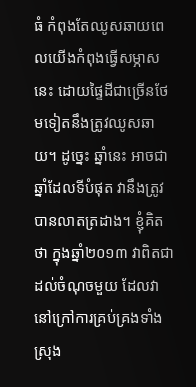ធំ កំពុងតែឈូសឆាយពេលយើងកំពុងធ្វើសម្ភាសនេះ ដោយផ្ទៃដីជាច្រើនថែមទៀតនឹងត្រូវឈូសឆាយ។ ដូច្នេះ ឆ្នាំនេះ អាចជាឆ្នាំដែលទីបំផុត វានឹងត្រូវបានលាតត្រដាង។ ខ្ញុំគិតថា ក្នុងឆ្នាំ២០១៣ វាពិតជាដល់ចំណុចមួយ ដែលវានៅក្រៅការគ្រប់គ្រងទាំងស្រុង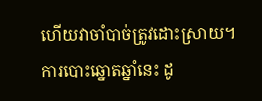ហើយវាចាំបាច់ត្រូវដោះស្រាយ។ ការបោះឆ្នោតឆ្នាំនេះ ដូ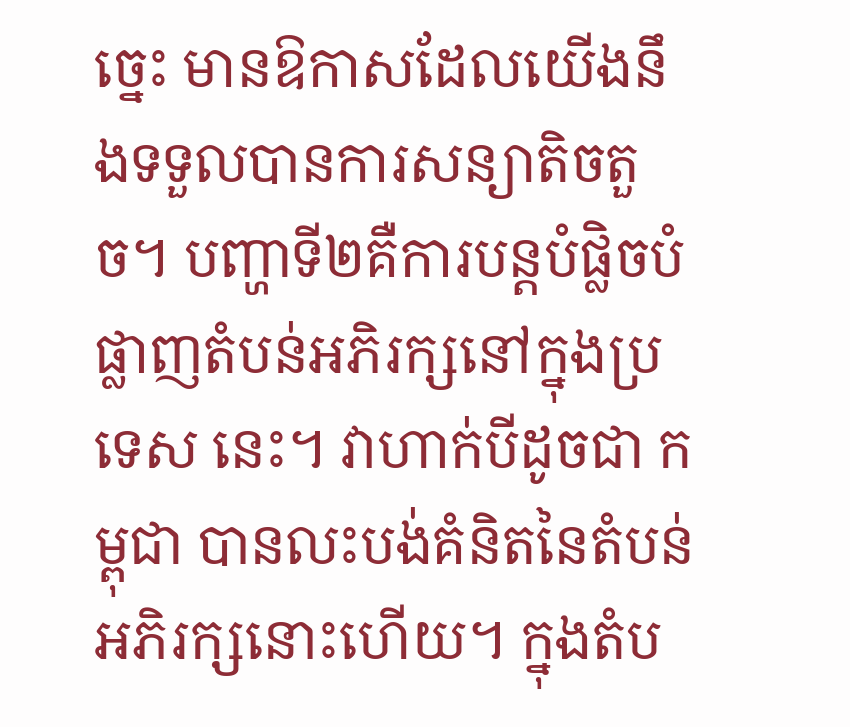ច្នេះ មានឱកាសដែលយើងនឹងទទួលបានការសន្យាតិចតួច។ បញ្ហាទី២គឺការបន្តបំផ្លិចបំផ្លាញតំបន់អភិរក្សនៅក្នុងប្រទេស នេះ។ វាហាក់បីដូចជា កម្ពុជា បានលះបង់គំនិតនៃតំបន់អភិរក្សនោះហើយ។ ក្នុងតំប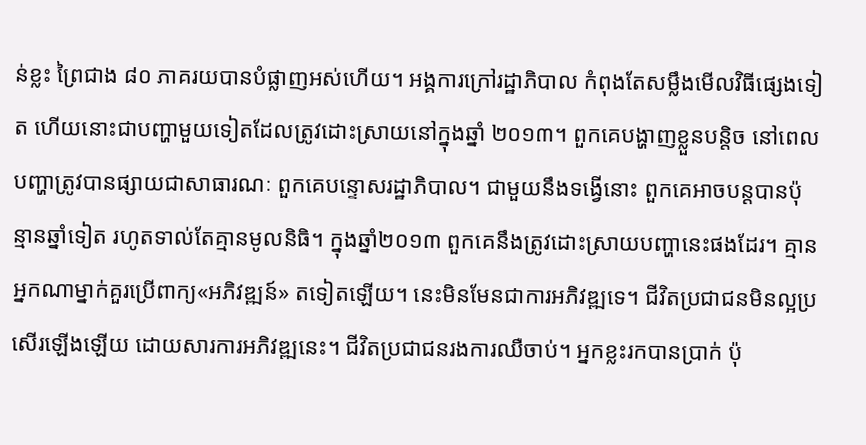ន់ខ្លះ ព្រៃជាង ៨០ ភាគរយបានបំផ្លាញអស់ហើយ។ អង្គការក្រៅរដ្ឋាភិបាល កំពុងតែសម្លឹងមើលវិធីផ្សេងទៀត ហើយនោះជាបញ្ហាមួយទៀតដែលត្រូវដោះស្រាយនៅក្នុងឆ្នាំ ២០១៣។ ពួកគេបង្ហាញខ្លួនបន្តិច នៅពេលបញ្ហាត្រូវបានផ្សាយជាសាធារណៈ ពួកគេបន្ទោសរដ្ឋាភិបាល។ ជាមួយនឹងទង្វើនោះ ពួកគេអាចបន្តបានប៉ុន្មានឆ្នាំទៀត រហូតទាល់តែគ្មានមូលនិធិ។ ក្នុងឆ្នាំ២០១៣ ពួកគេនឹងត្រូវដោះស្រាយបញ្ហានេះផងដែរ។ គ្មានអ្នកណាម្នាក់គួរប្រើពាក្យ«អភិវឌ្ឍន៍» តទៀតឡើយ។ នេះមិនមែនជាការអភិវឌ្ឍទេ។ ជីវិតប្រជាជនមិនល្អប្រសើរឡើងឡើយ ដោយសារការអភិវឌ្ឍនេះ។ ជីវិតប្រជាជនរងការឈឺចាប់។ អ្នកខ្លះរកបានប្រាក់ ប៉ុ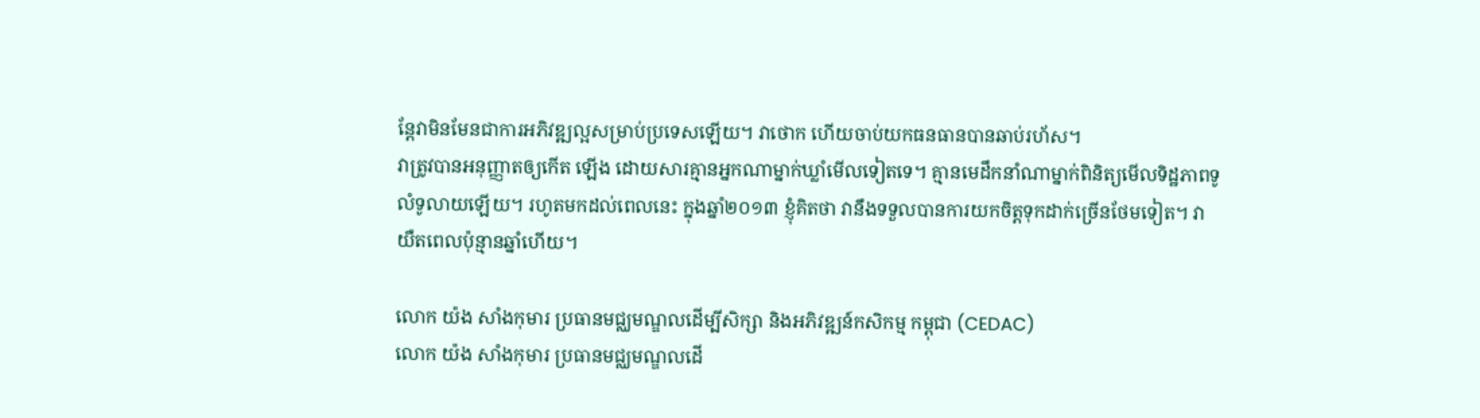ន្តែវាមិនមែនជាការអភិវឌ្ឍល្អសម្រាប់ប្រទេសឡើយ។ វាថោក ហើយចាប់យកធនធានបានឆាប់រហ័ស។
វាត្រូវបានអនុញ្ញាតឲ្យកើត ឡើង ដោយសារគ្មានអ្នកណាម្នាក់ឃ្លាំមើលទៀតទេ។ គ្មានមេដឹកនាំណាម្នាក់ពិនិត្យមើលទិដ្ឋភាពទូលំទូលាយឡើយ។ រហូតមកដល់ពេលនេះ ក្នុងឆ្នាំ២០១៣ ខ្ញុំគិតថា វានឹងទទួលបានការយកចិត្តទុកដាក់ច្រើនថែមទៀត។ វាយឺតពេលប៉ុន្មានឆ្នាំហើយ។

លោក យ៉ង សាំងកុមារ ប្រធានមជ្ឈមណ្ឌលដើម្បីសិក្សា និងអភិវឌ្ឍន៍កសិកម្ម កម្ពុជា (CEDAC)
លោក យ៉ង សាំងកុមារ ប្រធានមជ្ឈមណ្ឌលដើ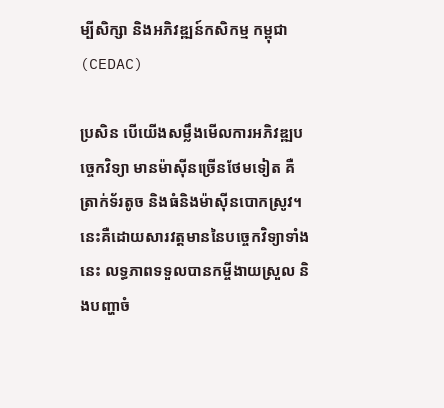ម្បីសិក្សា និងអភិវឌ្ឍន៍កសិកម្ម កម្ពុជា (CEDAC)

ប្រសិន បើយើងសម្លឹងមើលការអភិវឌ្ឍបច្ចេកវិទ្យា មានម៉ាស៊ីនច្រើនថែមទៀត គឺត្រាក់ទ័រតូច និងធំនិងម៉ាស៊ីនបោកស្រូវ។ នេះគឺដោយសារវត្តមាននៃបច្ចេកវិទ្យាទាំងនេះ លទ្ធភាពទទួលបានកម្ចីងាយស្រួល និងបញ្ហាចំ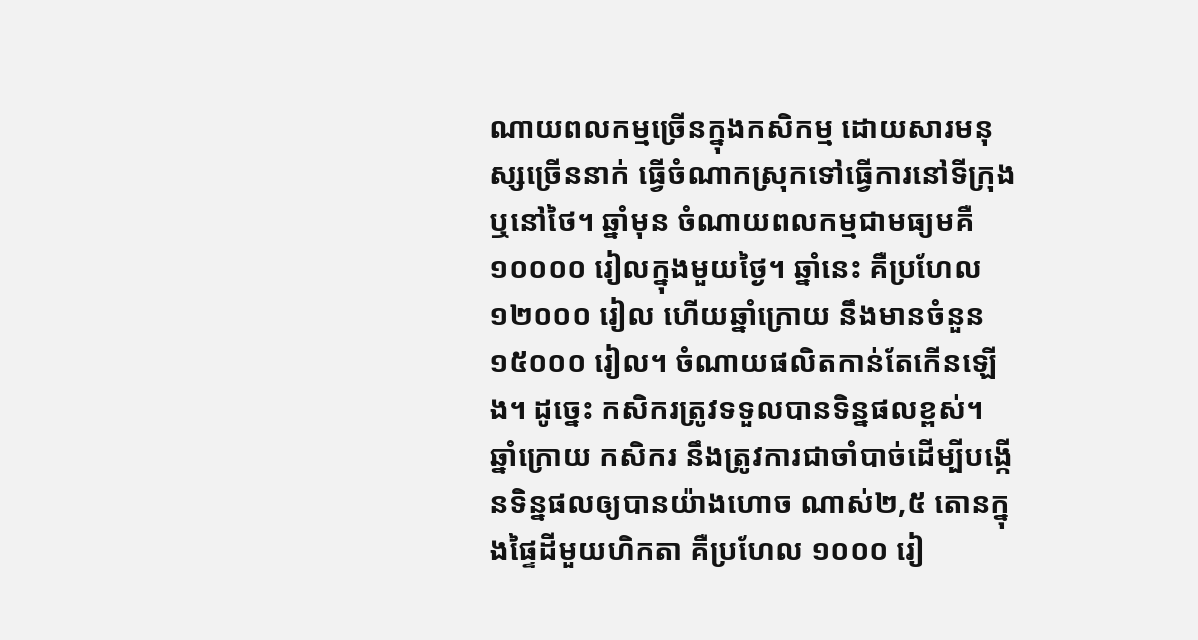ណាយពលកម្មច្រើនក្នុងកសិកម្ម ដោយសារមនុស្សច្រើននាក់ ធ្វើចំណាកស្រុកទៅធ្វើការនៅទីក្រុង ឬនៅថៃ។ ឆ្នាំមុន ចំណាយពលកម្មជាមធ្យមគឺ១០០០០ រៀលក្នុងមួយថ្ងៃ។ ឆ្នាំនេះ គឺប្រហែល១២០០០ រៀល ហើយឆ្នាំក្រោយ នឹងមានចំនួន ១៥០០០ រៀល។ ចំណាយផលិតកាន់តែកើនឡើង។ ដូច្នេះ កសិករត្រូវទទួលបានទិន្នផលខ្ពស់។ ឆ្នាំក្រោយ កសិករ នឹងត្រូវការជាចាំបាច់ដើម្បីបង្កើនទិន្នផលឲ្យបានយ៉ាងហោច ណាស់២,៥ តោនក្នុងផ្ទៃដីមួយហិកតា គឺប្រហែល ១០០០ រៀ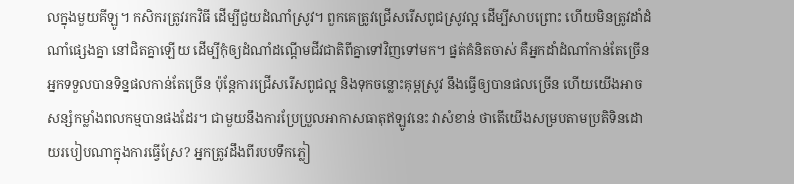លក្នុងមួយគីឡូ។ កសិករត្រូវរកវិធី ដើម្បីជួយដំណាំស្រូវ។ ពួកគេត្រូវជ្រើសរើសពូជស្រូវល្អ ដើម្បីសាបព្រោះ ហើយមិនត្រូវដាំដំណាំផ្សេងគ្នា នៅជិតគ្នាឡើយ ដើម្បីកុំឲ្យដំណាំដណ្តើមជីវជាតិពីគ្នាទៅវិញទៅមក។ ផ្នត់គំនិតចាស់ គឺអ្នកដាំដំណាំកាន់តែច្រើន អ្នកទទួលបានទិន្នផលកាន់តែច្រើន ប៉ុន្តែការជ្រើសរើសពូជល្អ និងទុកចន្លោះគុម្ពស្រូវ នឹងធ្វើឲ្យបានផលច្រើន ហើយយើងអាចសន្សំកម្លាំងពលកម្មបានផងដែរ។ ជាមួយនឹងការប្រែប្រួលអាកាសធាតុឥឡូវនេះ វាសំខាន់ ថាតើយើងសម្របតាមប្រតិទិនដោយរបៀបណាក្នុងការធ្វើស្រែ? អ្នកត្រូវដឹងពីរបបទឹកភ្លៀ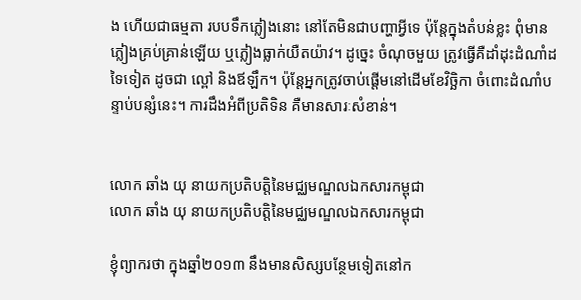ង ហើយជាធម្មតា របបទឹកភ្លៀងនោះ នៅតែមិនជាបញ្ហាអ្វីទេ ប៉ុន្តែក្នុងតំបន់ខ្លះ ពុំមានភ្លៀងគ្រប់គ្រាន់ឡើយ ឬភ្លៀងធ្លាក់យឺតយ៉ាវ។ ដូច្នេះ ចំណុចមួយ ត្រូវធ្វើគឺដាំដុះដំណាំដទៃទៀត ដូចជា ល្ពៅ និងឪឡឹក។ ប៉ុន្តែអ្នកត្រូវចាប់ផ្តើមនៅដើមខែវិច្ឆិកា ចំពោះដំណាំបន្ទាប់បន្សំនេះ។ ការដឹងអំពីប្រតិទិន គឺមានសារៈសំខាន់។


លោក ឆាំង យុ នាយកប្រតិបតិ្តនៃមជ្ឈមណ្ឌលឯកសារកម្ពុជា
លោក ឆាំង យុ នាយកប្រតិបតិ្តនៃមជ្ឈមណ្ឌលឯកសារកម្ពុជា

ខ្ញុំព្យាករថា ក្នុងឆ្នាំ២០១៣ នឹងមានសិស្សបន្ថែមទៀតនៅក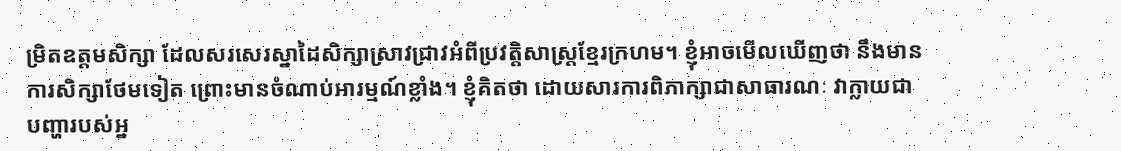ម្រិតឧត្តមសិក្សា ដែលសរសេរស្នាដៃសិក្សាស្រាវជ្រាវអំពីប្រវតិ្តសាស្រ្តខ្មែរក្រហម។ ខ្ញុំអាចមើលឃើញថា នឹងមានការសិក្សាថែមទៀត ព្រោះមានចំណាប់អារម្មណ៍ខ្លាំង។ ខ្ញុំគិតថា ដោយសារការពិភាក្សាជាសាធារណៈ វាក្លាយជាបញ្ហារបស់អ្ន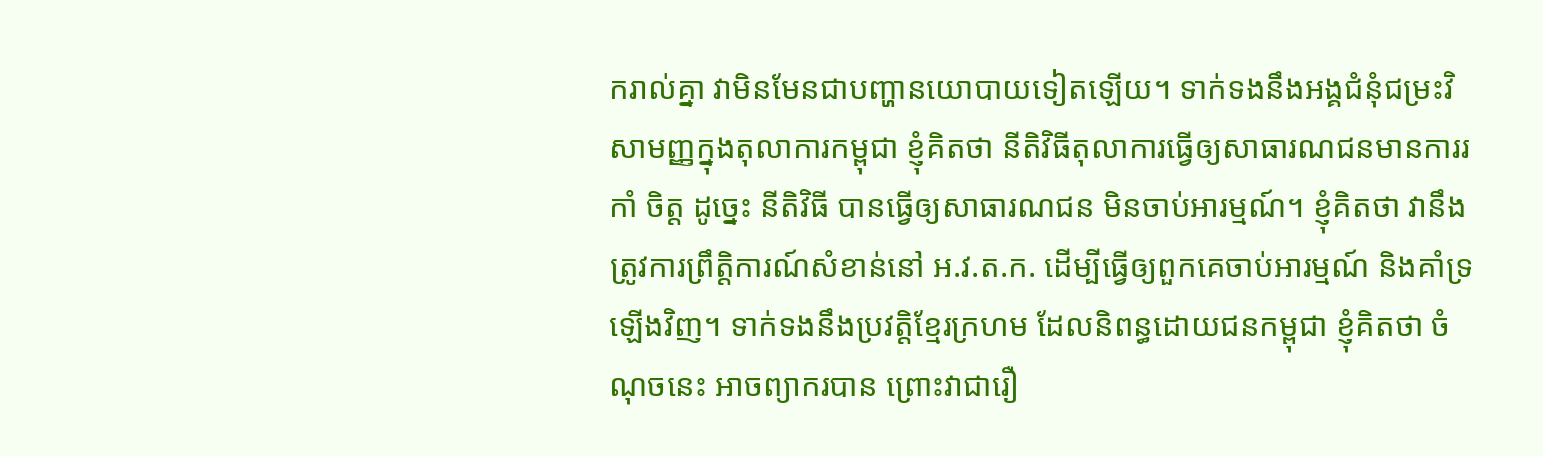ករាល់គ្នា វាមិនមែនជាបញ្ហានយោបាយទៀតឡើយ។ ទាក់ទងនឹងអង្គជំនុំជម្រះវិសាមញ្ញក្នុងតុលាការកម្ពុជា ខ្ញុំគិតថា នីតិវិធីតុលាការធ្វើឲ្យសាធារណជនមានការរកាំ ចិត្ត ដូច្នេះ នីតិវិធី បានធ្វើឲ្យសាធារណជន មិនចាប់អារម្មណ៍។ ខ្ញុំគិតថា វានឹងត្រូវការព្រឹត្តិការណ៍សំខាន់នៅ អ.វ.ត.ក. ដើម្បីធ្វើឲ្យពួកគេចាប់អារម្មណ៍ និងគាំទ្រឡើងវិញ។ ទាក់ទងនឹងប្រវតិ្តខ្មែរក្រហម ដែលនិពន្ធដោយជនកម្ពុជា ខ្ញុំគិតថា ចំណុចនេះ អាចព្យាករបាន ព្រោះវាជារឿ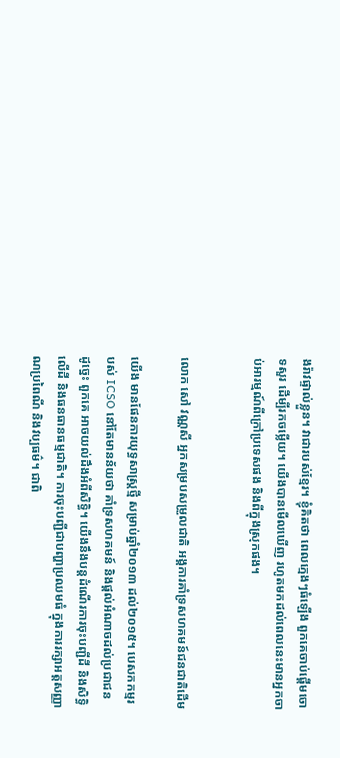ងរ៉ាវផ្ទាល់ខ្លួន។ វាជារបស់ខ្មែរ។ ខ្ញុំគិតថា ពេលក្មេងៗធំឡើង ពួកគេចាប់ផ្តើមចោទសួរ ដើម្បីរកចម្លើយ។ យើងបានមើលឃើញ រហូតមកដល់ពេលនេះមានអ្នកចាប់អារម្មណ៍ពីក្រៅប្រទេសផង និងពីក្នុងស្រុកផង។


លោក សៅ វណ្ណសី អ្នកសម្របសម្រួលជាតិ អង្គការគាំទ្រសហគមន៍ជនជាតិដើម

យើង មានផែនការយុទ្ធសាស្រ្តថ្មី សម្រាប់ឆ្នាំ២០១៣ ដល់២០១៥។ បេសកកម្មរបស់ ICSO នៅតែមានន័យថា គាំទ្រសហគមន៍ និងផ្តល់អំណាចដល់ប្រជាជន ដូច្នេះ ពួកគេ អាចយល់ដឹងអំពីសិទិ្ធ។ យើងនឹងបន្តដំណើរការចុះបញ្ជីដី និងសិទិ្ធលើដី និងធនធានធម្មជាតិ។ ការចុះបញ្ជីជាបញ្ហាប្រឈមធំ ក្នុងការរក្សាអត្តសញ្ញាណប្រពៃណី និងវប្បធម៌។ ជាពិ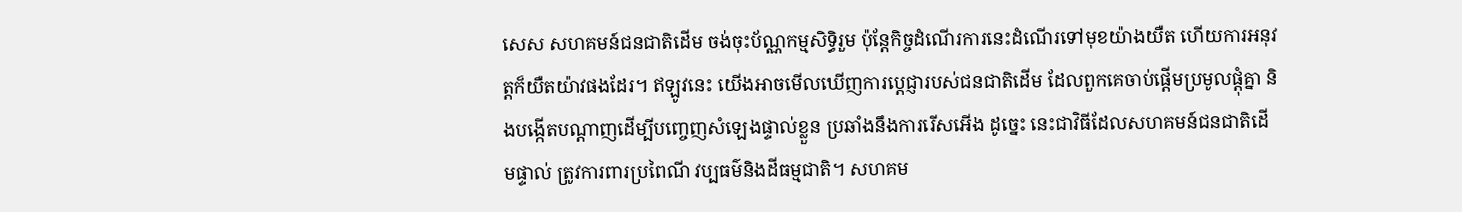សេស សហគមន៍ជនជាតិដើម ចង់ចុះប័ណ្ណកម្មសិទិ្ធរួម ប៉ុន្តែកិច្ចដំណើរការនេះដំណើរទៅមុខយ៉ាងយឺត ហើយការអនុវត្តក៏យឺតយ៉ាវផងដែរ។ ឥឡូវនេះ យើងអាចមើលឃើញការប្តេជ្ញារបស់ជនជាតិដើម ដែលពួកគេចាប់ផ្តើមប្រមូលផ្តុំគ្នា និងបង្កើតបណ្តាញដើម្បីបញ្ចេញសំឡេងផ្ទាល់ខ្លួន ប្រឆាំងនឹងការរើសអើង ដូច្នេះ នេះជាវិធីដែលសហគមន៍ជនជាតិដើមផ្ទាល់ ត្រូវការពារប្រពៃណី វប្បធម៌និងដីធម្មជាតិ។ សហគម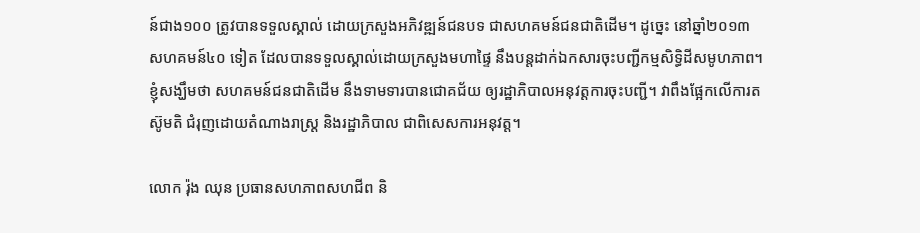ន៍ជាង១០០ ត្រូវបានទទួលស្គាល់ ដោយក្រសួងអភិវឌ្ឍន៍ជនបទ ជាសហគមន៍ជនជាតិដើម។ ដូច្នេះ នៅឆ្នាំ២០១៣ សហគមន៍៤០ ទៀត ដែលបានទទួលស្គាល់ដោយក្រសួងមហាផ្ទៃ នឹងបន្តដាក់ឯកសារចុះបញ្ជីកម្មសិទិ្ធដីសមូហភាព។ ខ្ញុំសង្ឃឹមថា សហគមន៍ជនជាតិដើម នឹងទាមទារបានជោគជ័យ ឲ្យរដ្ឋាភិបាលអនុវត្តការចុះបញ្ជី។ វាពឹងផ្អែកលើការតស៊ូមតិ ជំរុញដោយតំណាងរាស្រ្ត និងរដ្ឋាភិបាល ជាពិសេសការអនុវត្ត។

លោក រ៉ុង ឈុន ប្រធានសហភាពសហជីព និ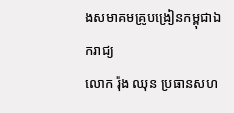ងសមាគមគ្រូបង្រៀនកម្ពុជាឯករាជ្យ
លោក រ៉ុង ឈុន ប្រធានសហ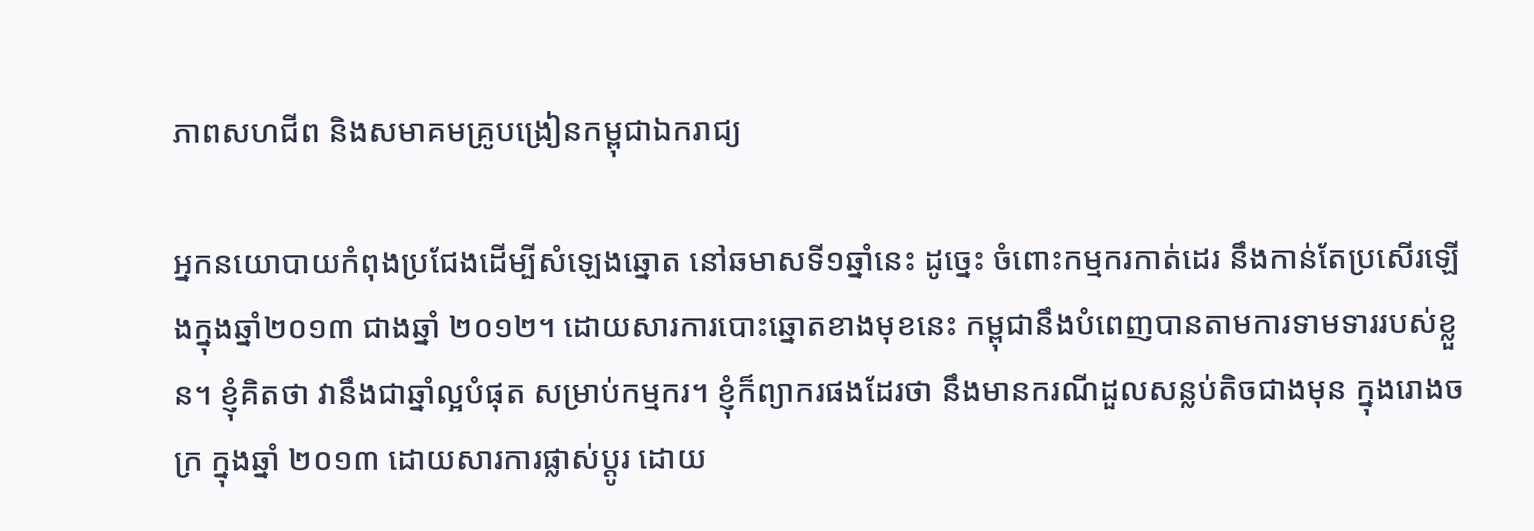ភាពសហជីព និងសមាគមគ្រូបង្រៀនកម្ពុជាឯករាជ្យ

អ្នកនយោបាយកំពុងប្រជែងដើម្បីសំឡេងឆ្នោត នៅឆមាសទី១ឆ្នាំនេះ ដូច្នេះ ចំពោះកម្មករកាត់ដេរ នឹងកាន់តែប្រសើរឡើងក្នុងឆ្នាំ២០១៣ ជាងឆ្នាំ ២០១២។ ដោយសារការបោះឆ្នោតខាងមុខនេះ កម្ពុជានឹងបំពេញបានតាមការទាមទាររបស់ខ្លួន។ ខ្ញុំគិតថា វានឹងជាឆ្នាំល្អបំផុត សម្រាប់កម្មករ។ ខ្ញុំក៏ព្យាករផងដែរថា នឹងមានករណីដួលសន្លប់តិចជាងមុន ក្នុងរោងចក្រ ក្នុងឆ្នាំ ២០១៣ ដោយសារការផ្លាស់ប្តូរ ដោយ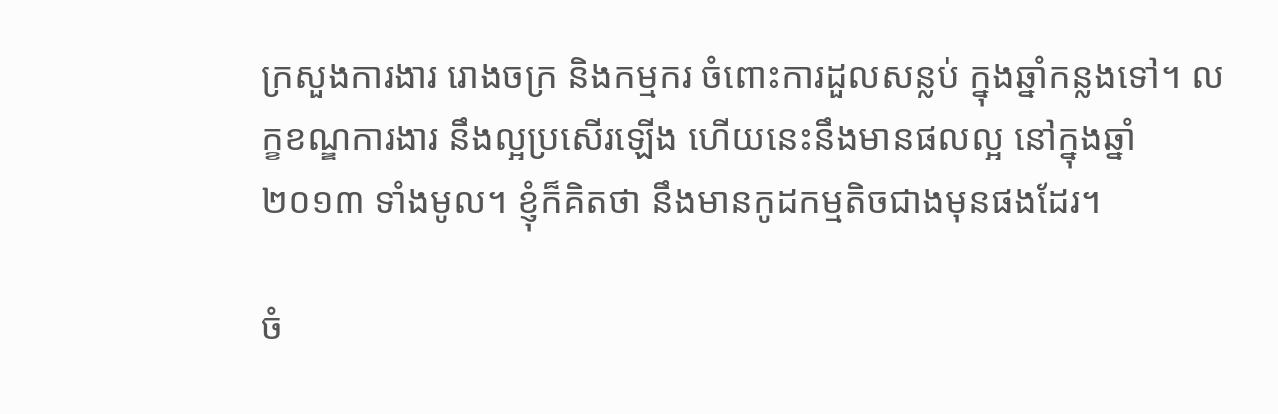ក្រសួងការងារ រោងចក្រ និងកម្មករ ចំពោះការដួលសន្លប់ ក្នុងឆ្នាំកន្លងទៅ។ លក្ខខណ្ឌការងារ នឹងល្អប្រសើរឡើង ហើយនេះនឹងមានផលល្អ នៅក្នុងឆ្នាំ ២០១៣ ទាំងមូល។ ខ្ញុំក៏គិតថា នឹងមានកូដកម្មតិចជាងមុនផងដែរ។

ចំ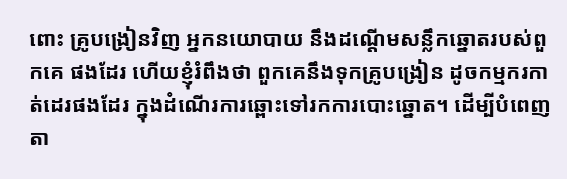ពោះ គ្រូបង្រៀនវិញ អ្នកនយោបាយ នឹងដណ្តើមសន្លឹកឆ្នោតរបស់ពួកគេ ផងដែរ ហើយខ្ញុំរំពឹងថា ពួកគេនឹងទុកគ្រូបង្រៀន ដូចកម្មករកាត់ដេរផងដែរ ក្នុងដំណើរការឆ្ពោះទៅរកការបោះឆ្នោត។ ដើម្បីបំពេញតា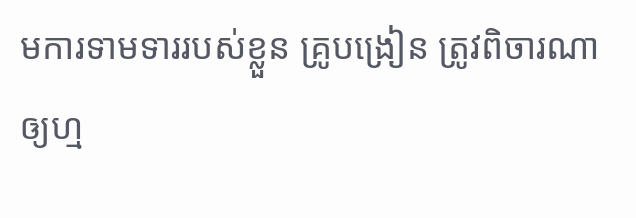មការទាមទាររបស់ខ្លួន គ្រូបង្រៀន ត្រូវពិចារណាឲ្យហ្ម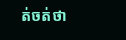ត់ចត់ថា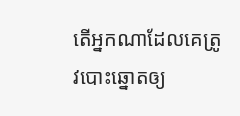តើអ្នកណាដែលគេត្រូវបោះឆ្នោតឲ្យ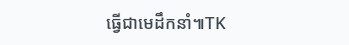ធ្វើជាមេដឹកនាំ៕TK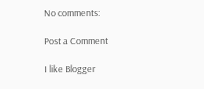No comments:

Post a Comment

I like Blogger